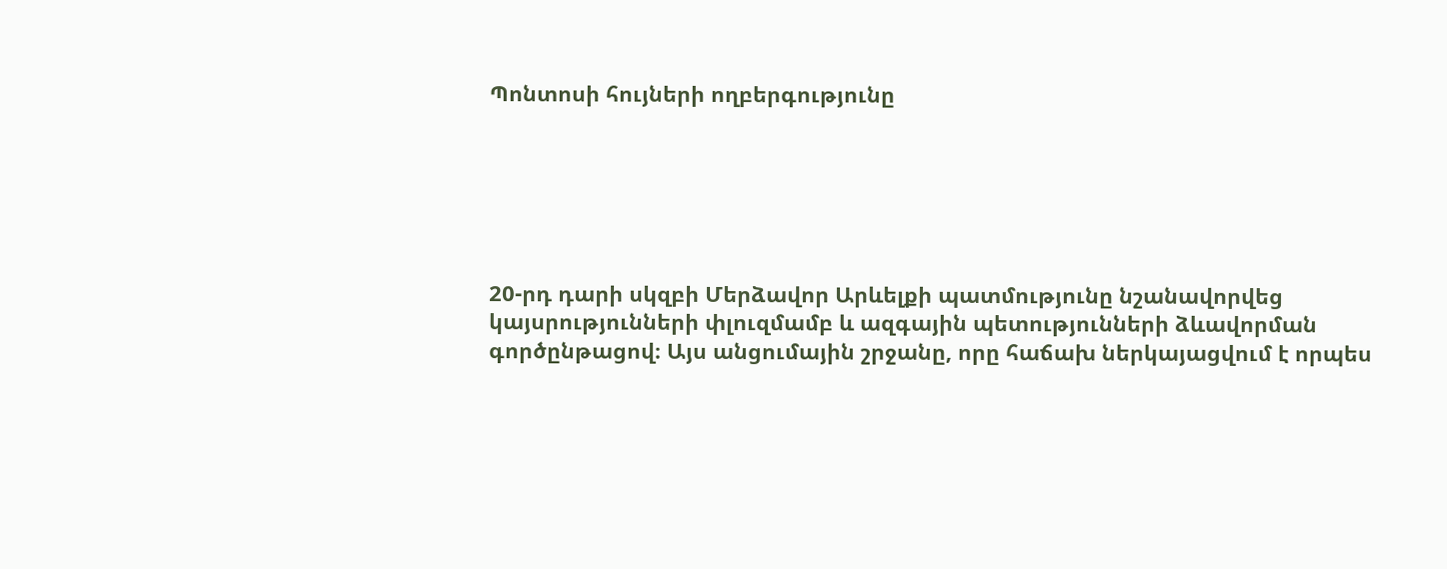Պոնտոսի հույների ողբերգությունը






20-րդ դարի սկզբի Մերձավոր Արևելքի պատմությունը նշանավորվեց կայսրությունների փլուզմամբ և ազգային պետությունների ձևավորման գործընթացով։ Այս անցումային շրջանը, որը հաճախ ներկայացվում է որպես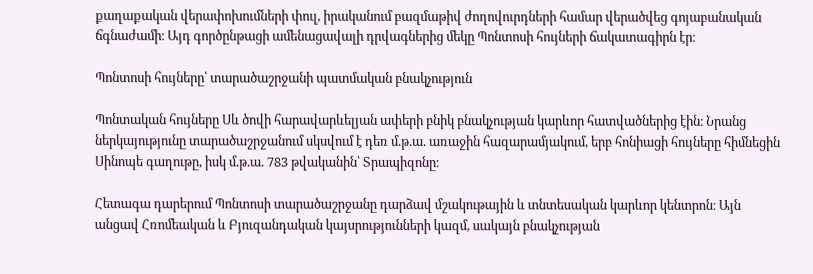քաղաքական վերափոխումների փուլ, իրականում բազմաթիվ ժողովուրդների համար վերածվեց գոյաբանական ճգնաժամի։ Այդ գործընթացի ամենացավալի դրվագներից մեկը Պոնտոսի հույների ճակատագիրն էր։

Պոնտոսի հույները՝ տարածաշրջանի պատմական բնակչություն

Պոնտական հույները Սև ծովի հարավարևելյան ափերի բնիկ բնակչության կարևոր հատվածներից էին։ Նրանց ներկայությունը տարածաշրջանում սկսվում է դեռ մ.թ.ա. առաջին հազարամյակում, երբ հոնիացի հույները հիմնեցին Սինոպե գաղութը, իսկ մ.թ.ա. 783 թվականին՝ Տրապիզոնը։

Հետագա դարերում Պոնտոսի տարածաշրջանը դարձավ մշակութային և տնտեսական կարևոր կենտրոն։ Այն անցավ Հռոմեական և Բյուզանդական կայսրությունների կազմ, սակայն բնակչության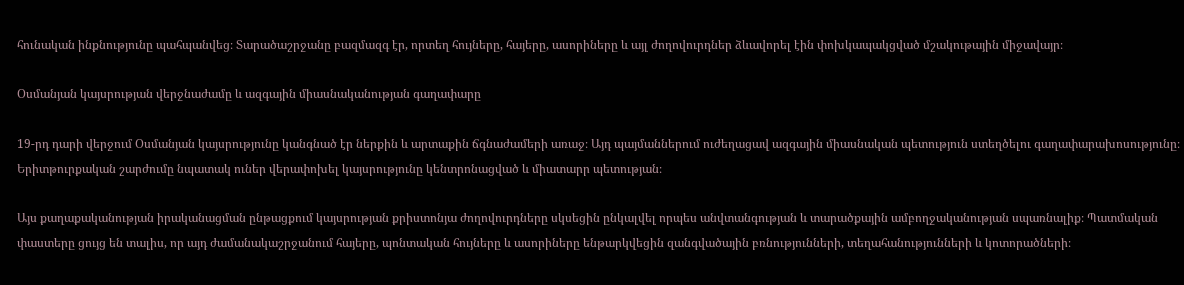հունական ինքնությունը պահպանվեց։ Տարածաշրջանը բազմազգ էր, որտեղ հույները, հայերը, ասորիները և այլ ժողովուրդներ ձևավորել էին փոխկապակցված մշակութային միջավայր։

Օսմանյան կայսրության վերջնաժամը և ազգային միասնականության գաղափարը

19-րդ դարի վերջում Օսմանյան կայսրությունը կանգնած էր ներքին և արտաքին ճգնաժամերի առաջ։ Այդ պայմաններում ուժեղացավ ազգային միասնական պետություն ստեղծելու գաղափարախոսությունը։ Երիտթուրքական շարժումը նպատակ ուներ վերափոխել կայսրությունը կենտրոնացված և միատարր պետության։

Այս քաղաքականության իրականացման ընթացքում կայսրության քրիստոնյա ժողովուրդները սկսեցին ընկալվել որպես անվտանգության և տարածքային ամբողջականության սպառնալիք։ Պատմական փաստերը ցույց են տալիս, որ այդ ժամանակաշրջանում հայերը, պոնտական հույները և ասորիները ենթարկվեցին զանգվածային բռնությունների, տեղահանությունների և կոտորածների։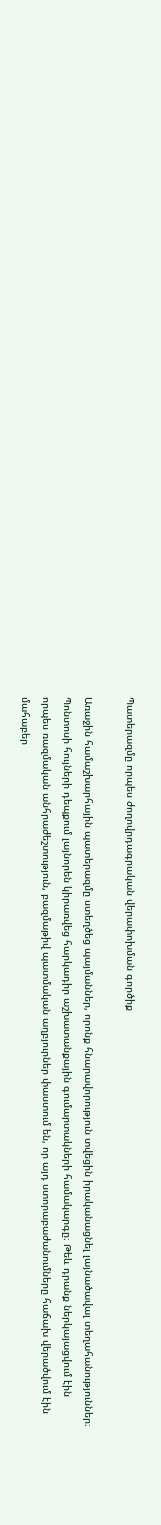Պատերազմը որպես ժողովրդագրական վերափոխման գործիք

Առաջին համաշխարհային պատերազմը ստեղծեց պայմաններ, որոնք հնարավորություն տվեցին իրականացնել լայնածավալ տեղահանություններ։ Պոնտոսի հույների դեպքում լայնորեն կիրառվեց հարկադիր աշխատանքային գումարտակների համակարգը։ Թեև դրանք ներկայացվում էին որպես ռազմական անհրաժեշտություն, բազմաթիվ պատմական աղբյուրներ փաստում են, որ այդ ստորաբաժանումները հաճախ վերածվում էին մահաբեր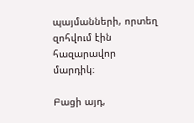պայմանների, որտեղ զոհվում էին հազարավոր մարդիկ։

Բացի այդ,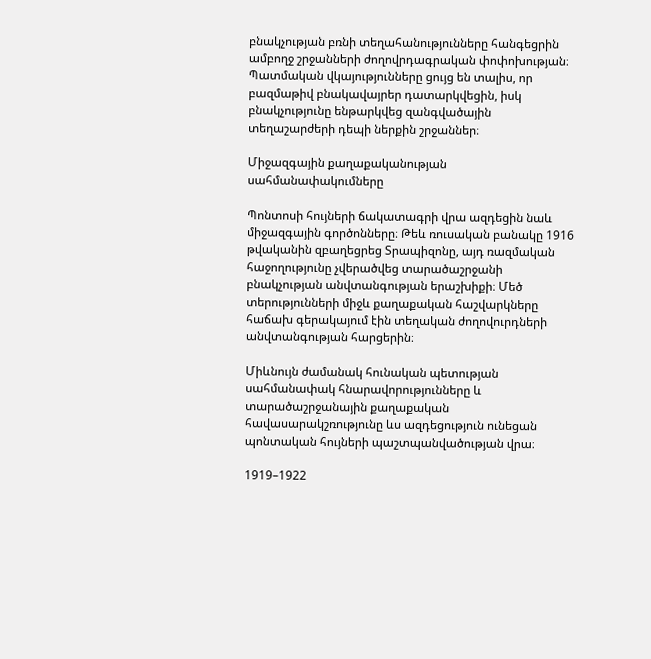բնակչության բռնի տեղահանությունները հանգեցրին ամբողջ շրջանների ժողովրդագրական փոփոխության։ Պատմական վկայությունները ցույց են տալիս, որ բազմաթիվ բնակավայրեր դատարկվեցին, իսկ բնակչությունը ենթարկվեց զանգվածային տեղաշարժերի դեպի ներքին շրջաններ։

Միջազգային քաղաքականության սահմանափակումները

Պոնտոսի հույների ճակատագրի վրա ազդեցին նաև միջազգային գործոնները։ Թեև ռուսական բանակը 1916 թվականին զբաղեցրեց Տրապիզոնը, այդ ռազմական հաջողությունը չվերածվեց տարածաշրջանի բնակչության անվտանգության երաշխիքի։ Մեծ տերությունների միջև քաղաքական հաշվարկները հաճախ գերակայում էին տեղական ժողովուրդների անվտանգության հարցերին։

Միևնույն ժամանակ հունական պետության սահմանափակ հնարավորությունները և տարածաշրջանային քաղաքական հավասարակշռությունը ևս ազդեցություն ունեցան պոնտական հույների պաշտպանվածության վրա։

1919–1922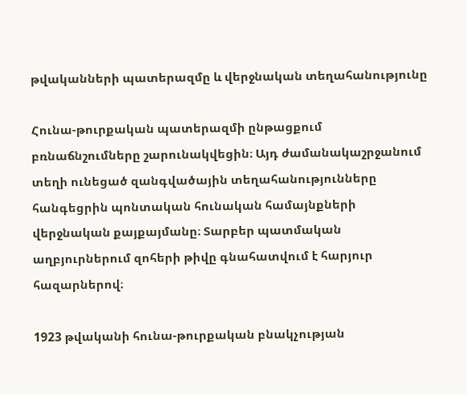թվականների պատերազմը և վերջնական տեղահանությունը

Հունա-թուրքական պատերազմի ընթացքում բռնաճնշումները շարունակվեցին։ Այդ ժամանակաշրջանում տեղի ունեցած զանգվածային տեղահանությունները հանգեցրին պոնտական հունական համայնքների վերջնական քայքայմանը։ Տարբեր պատմական աղբյուրներում զոհերի թիվը գնահատվում է հարյուր հազարներով։

1923 թվականի հունա-թուրքական բնակչության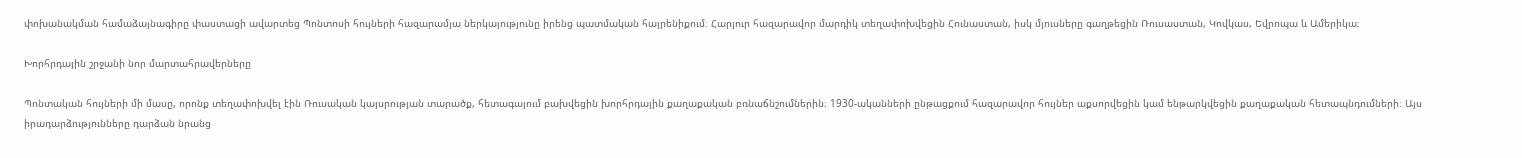փոխանակման համաձայնագիրը փաստացի ավարտեց Պոնտոսի հույների հազարամյա ներկայությունը իրենց պատմական հայրենիքում։ Հարյուր հազարավոր մարդիկ տեղափոխվեցին Հունաստան, իսկ մյուսները գաղթեցին Ռուսաստան, Կովկաս, Եվրոպա և Ամերիկա։

Խորհրդային շրջանի նոր մարտահրավերները

Պոնտական հույների մի մասը, որոնք տեղափոխվել էին Ռուսական կայսրության տարածք, հետագայում բախվեցին խորհրդային քաղաքական բռնաճնշումներին։ 1930-ականների ընթացքում հազարավոր հույներ աքսորվեցին կամ ենթարկվեցին քաղաքական հետապնդումների։ Այս իրադարձությունները դարձան նրանց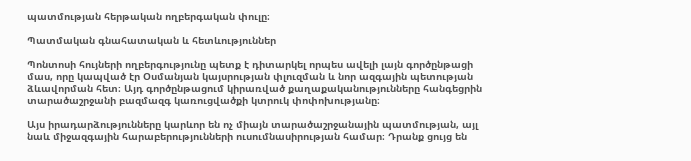պատմության հերթական ողբերգական փուլը։

Պատմական գնահատական և հետևություններ

Պոնտոսի հույների ողբերգությունը պետք է դիտարկել որպես ավելի լայն գործընթացի մաս, որը կապված էր Օսմանյան կայսրության փլուզման և նոր ազգային պետության ձևավորման հետ։ Այդ գործընթացում կիրառված քաղաքականությունները հանգեցրին տարածաշրջանի բազմազգ կառուցվածքի կտրուկ փոփոխությանը։

Այս իրադարձությունները կարևոր են ոչ միայն տարածաշրջանային պատմության, այլ նաև միջազգային հարաբերությունների ուսումնասիրության համար։ Դրանք ցույց են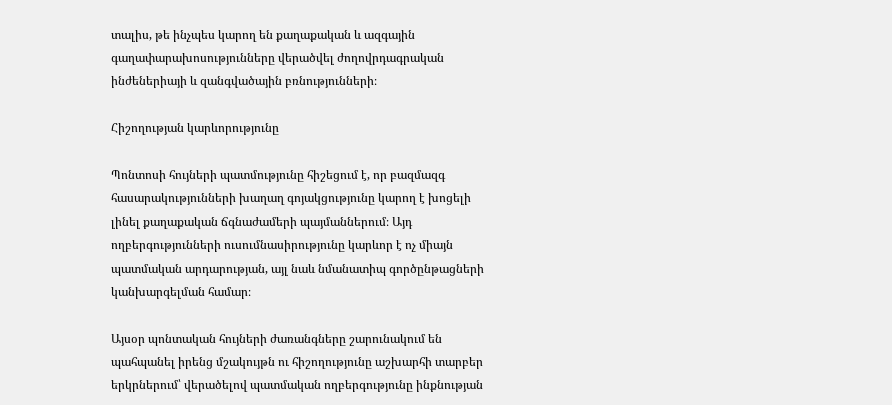տալիս, թե ինչպես կարող են քաղաքական և ազգային գաղափարախոսությունները վերածվել ժողովրդագրական ինժեներիայի և զանգվածային բռնությունների։

Հիշողության կարևորությունը

Պոնտոսի հույների պատմությունը հիշեցում է, որ բազմազգ հասարակությունների խաղաղ գոյակցությունը կարող է խոցելի լինել քաղաքական ճգնաժամերի պայմաններում։ Այդ ողբերգությունների ուսումնասիրությունը կարևոր է ոչ միայն պատմական արդարության, այլ նաև նմանատիպ գործընթացների կանխարգելման համար։

Այսօր պոնտական հույների ժառանգները շարունակում են պահպանել իրենց մշակույթն ու հիշողությունը աշխարհի տարբեր երկրներում՝ վերածելով պատմական ողբերգությունը ինքնության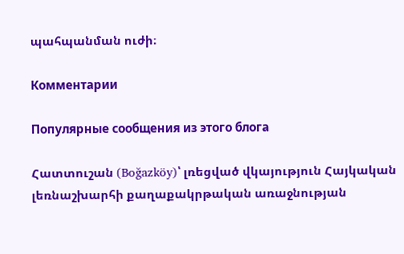պահպանման ուժի։

Комментарии

Популярные сообщения из этого блога

Հատտուշան (Boğazköy)՝ լռեցված վկայություն Հայկական լեռնաշխարհի քաղաքակրթական առաջնության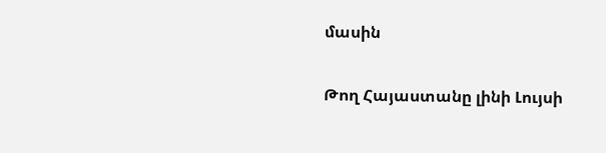մասին

Թող Հայաստանը լինի Լույսի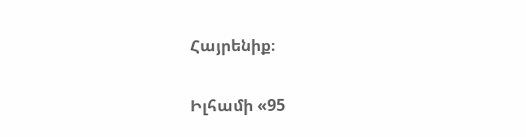Հայրենիք։

Իլհամի «95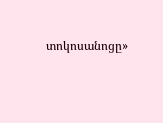տոկոսանոցը»